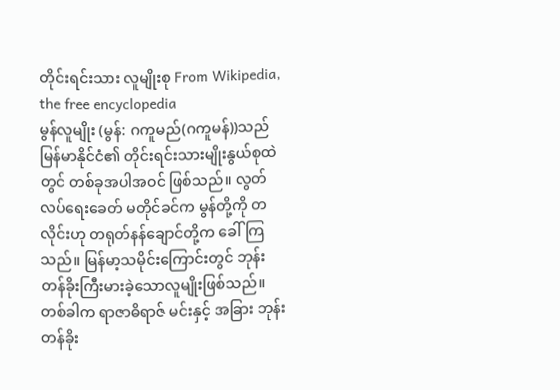တိုင်းရင်းသား လူမျိုးစု From Wikipedia, the free encyclopedia
မွန်လူမျိုး (မွန်: ဂကူမည်(ဂကူမန်))သည် မြန်မာနိုင်ငံ၏ တိုင်းရင်းသားမျိုးနွယ်စုထဲတွင် တစ်ခုအပါအဝင် ဖြစ်သည်။ လွတ်လပ်ရေးခေတ် မတိုင်ခင်က မွန်တို့ကို တလိုင်းဟု တရုတ်နန်ချောင်တို့က ခေါ်ကြသည်။ မြန်မာ့သမိုင်းကြောင်းတွင် ဘုန်းတန်ခိုးကြီးမားခဲ့သောလူမျိုးဖြစ်သည်။တစ်ခါက ရာဇာဓိရာဇ် မင်းနှင့် အခြား ဘုန်းတန်ခိုး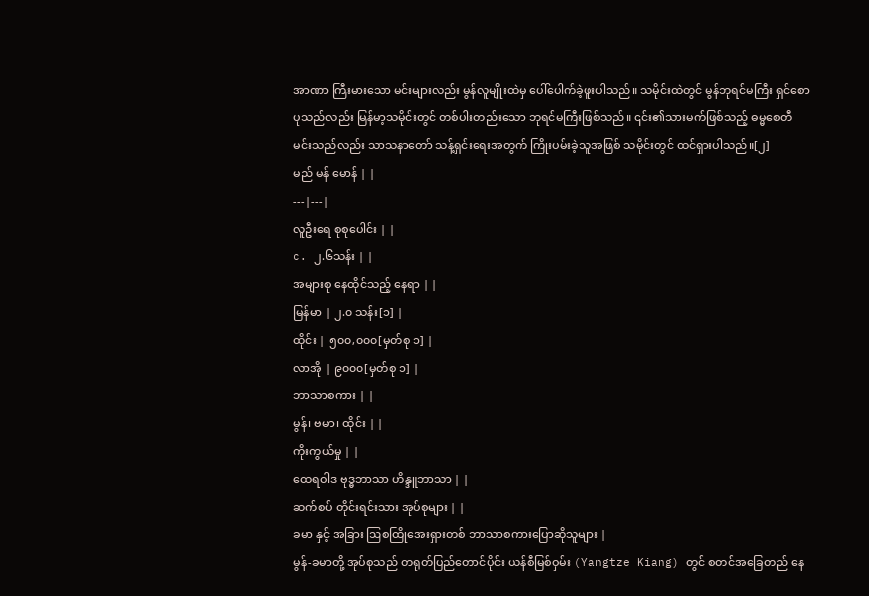အာဏာ ကြီးမားသော မင်းများလည်း မွန်လူမျိုးထဲမှ ပေါ်ပေါက်ခဲ့ဖူးပါသည်။ သမိုင်းထဲတွင် မွန်ဘုရင်မကြီး ရှင်စောပုသည်လည်း မြန်မာ့သမိုင်းတွင် တစ်ပါးတည်းသော ဘုရင်မကြီးဖြစ်သည်။ ၎င်း၏သားမက်ဖြစ်သည့် ဓမ္မစေတီမင်းသည်လည်း သာသနာတော် သန့်ရှင်းရေးအတွက် ကြိုးပမ်းခဲ့သူအဖြစ် သမိုင်းတွင် ထင်ရှားပါသည်။[၂]
မည် မန် မောန် | |
---|---|
လူဦးရေ စုစုပေါင်း | |
c. ၂.၆သန်း | |
အများစု နေထိုင်သည့် နေရာ | |
မြန်မာ | ၂.၀ သန်း[၁] |
ထိုင်း | ၅၀၀,၀၀၀[မှတ်စု ၁] |
လာအို | ၉၀၀၀[မှတ်စု ၁] |
ဘာသာစကား | |
မွန်၊ ဗမာ၊ ထိုင်း | |
ကိုးကွယ်မှု | |
ထေရဝါဒ ဗုဒ္ဓဘာသာ ဟိန္ဒူဘာသာ | |
ဆက်စပ် တိုင်းရင်းသား အုပ်စုများ | |
ခမာ နှင့် အခြား ဩစထြိုအေးရှားတစ် ဘာသာစကားပြောဆိုသူများ |
မွန်-ခမာတို့ အုပ်စုသည် တရုတ်ပြည်တောင်ပိုင်း ယန်စီမြစ်ဝှမ်း (Yangtze Kiang) တွင် စတင်အခြေတည် နေ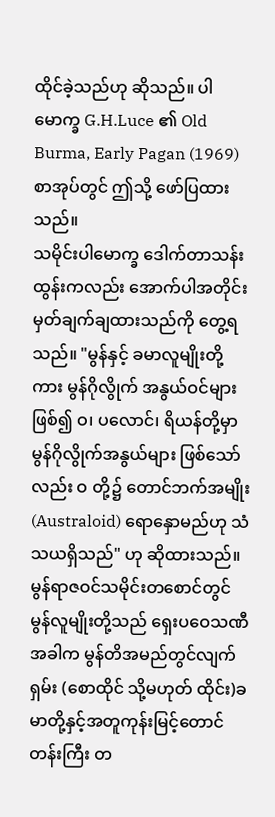ထိုင်ခဲ့သည်ဟု ဆိုသည်။ ပါမောက္ခ G.H.Luce ၏ Old Burma, Early Pagan (1969) စာအုပ်တွင် ဤသို့ ဖော်ပြထားသည်။
သမိုင်းပါမောက္ခ ဒေါက်တာသန်းထွန်းကလည်း အောက်ပါအတိုင်း မှတ်ချက်ချထားသည်ကို တွေ့ရသည်။ "မွန်နှင့် ခမာလူမျိုးတို့ကား မွန်ဂိုလွိုက် အနွယ်ဝင်များ ဖြစ်၍ ဝ၊ ပလောင်၊ ရိယန်တို့မှာ မွန်ဂိုလွိုက်အနွယ်များ ဖြစ်သော်လည်း ဝ တို့၌ တောင်ဘက်အမျိုး (Australoid) ရောနှောမည်ဟု သံသယရှိသည်" ဟု ဆိုထားသည်။
မွန်ရာဇဝင်သမိုင်းတစောင်တွင် မွန်လူမျိုးတို့သည် ရှေးပဝေသဏီအခါက မွန်တိအမည်တွင်လျက် ရှမ်း (စောထိုင် သို့မဟုတ် ထိုင်း)ခမာတို့နှင့်အတူကုန်းမြင့်တောင်တန်းကြီး တ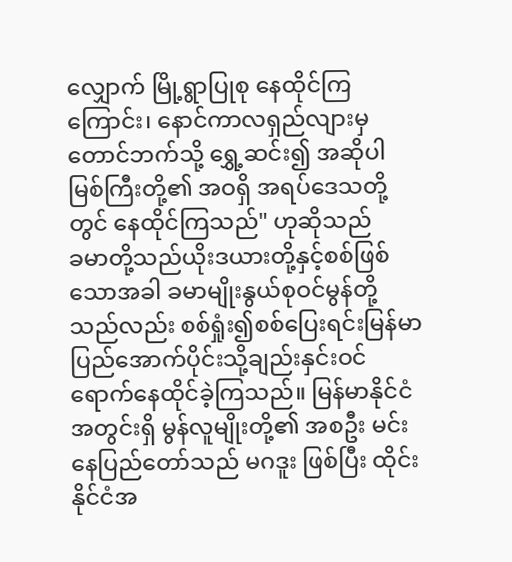လျှောက် မြို့ရွာပြုစု နေထိုင်ကြကြောင်း၊ နောင်ကာလရှည်လျားမှ တောင်ဘက်သို့ ရွှေ့ဆင်း၍ အဆိုပါမြစ်ကြီးတို့၏ အဝရှိ အရပ်ဒေသတို့တွင် နေထိုင်ကြသည်" ဟုဆိုသည်
ခမာတို့သည်ယိုးဒယားတို့နှင့်စစ်ဖြစ်သောအခါ ခမာမျိုးနွယ်စုဝင်မွန်တို့သည်လည်း စစ်ရှုံး၍စစ်ပြေးရင်းမြန်မာပြည်အောက်ပိုင်းသို့ချည်းနှင်းဝင်ရောက်နေထိုင်ခဲ့ကြသည်။ မြန်မာနိုင်ငံအတွင်းရှိ မွန်လူမျိုးတို့၏ အစဦး မင်းနေပြည်တော်သည် မဂဒူး ဖြစ်ပြီး ထိုင်းနိုင်ငံအ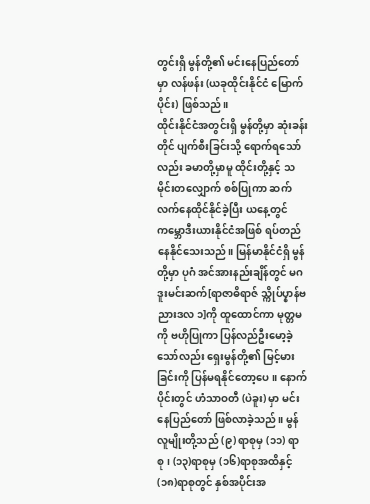တွင်းရှိ မွန်တို့၏ မင်းနေပြည်တော်မှာ လန်ဖန်း (ယခုထိုင်းနိုင်ငံ မြောက်ပိုင်း) ဖြစ်သည်။
ထိုင်းနိုင်ငံအတွင်းရှိ မွန်တို့မှာ ဆုံးခန်းတိုင် ပျက်စီးခြင်းသို့ ရောက်ရသော်လည်း ခမာတို့မှာမူ ထိုင်းတို့နှင့် သမိုင်းတလျှောက် စစ်ပြုကာ ဆက်လက်နေထိုင်နိုင်ခဲ့ပြီး ယနေ့တွင် ကမ္ဘောဒီးယားနိုင်ငံအဖြစ် ရပ်တည်နေနိုင်သေးသည်။ မြန်မာနိုင်ငံရှိ မွန်တို့မှာ ပုဂံ အင်အားနည်းချိန်တွင် မဂဒူးမင်းဆက်[ရာဇာဓိရာဇ် သ္ကိုပ်ပ္နာန်ဗညားဒလ ၁]ကို ထူထောင်ကာ မုတ္တမကို ဗဟိုပြုကာ ပြန်လည်ဦးမော့ခဲ့သော်လည်း ရှေးမွန်တို့၏ မြင့်မားခြင်းကို ပြန်မရနိုင်တော့ပေ။ နောက်ပိုင်းတွင် ဟံသာဝတီ (ပဲခူး) မှာ မင်းနေပြည်တော် ဖြစ်လာခဲ့သည်။ မွန်လူမျိုးတို့သည် (၉) ရာစုမှ (၁၁) ရာစု၊ (၁၃)ရာစုမှ (၁၆)ရာစုအထိနှင့် (၁၈)ရာစုတွင် နှစ်အပိုင်းအ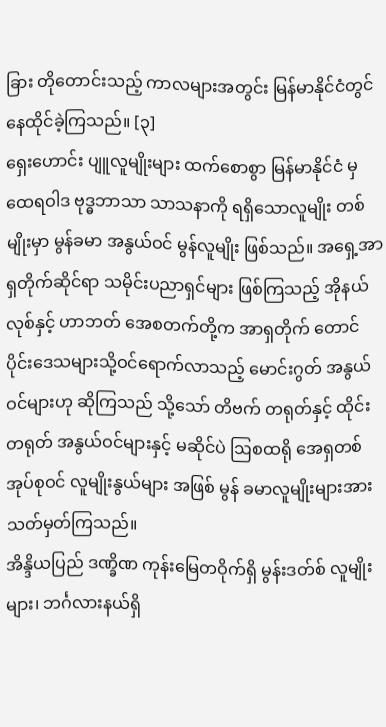ခြား တိုတောင်းသည့် ကာလများအတွင်း မြန်မာနိုင်ငံတွင် နေထိုင်ခဲ့ကြသည်။ [၃]
ရှေးဟောင်း ပျူလူမျိုးများ ထက်စောစွာ မြန်မာနိုင်ငံ မှ ထေရဝါဒ ဗုဒ္ဓဘာသာ သာသနာကို ရရှိသောလူမျိုး တစ်မျိုးမှာ မွန်ခမာ အနွယ်ဝင် မွန်လူမျိုး ဖြစ်သည်။ အရှေ့အာရှတိုက်ဆိုင်ရာ သမိုင်းပညာရှင်များ ဖြစ်ကြသည့် အိုနယ်လုစ်နှင့် ဟာဘတ် အေစတက်တို့က အာရှတိုက် တောင်ပိုင်းဒေသများသို့ဝင်ရောက်လာသည့် မောင်းဂွတ် အနွယ်ဝင်များဟု ဆိုကြသည် သို့သော် တိဗက် တရုတ်နှင့် ထိုင်း တရုတ် အနွယ်ဝင်များနှင့် မဆိုင်ပဲ ဩစထရို အေရှတစ်အုပ်စုဝင် လူမျိုးနွယ်များ အဖြစ် မွန် ခမာလူမျိုးများအား သတ်မှတ်ကြသည်။
အိန္ဒိယပြည် ဒဏ္ခိဏ ကုန်းမြေတဝိုက်ရှိ မွန်းဒတ်စ် လူမျိုးများ၊ ဘင်္ဂလားနယ်ရှိ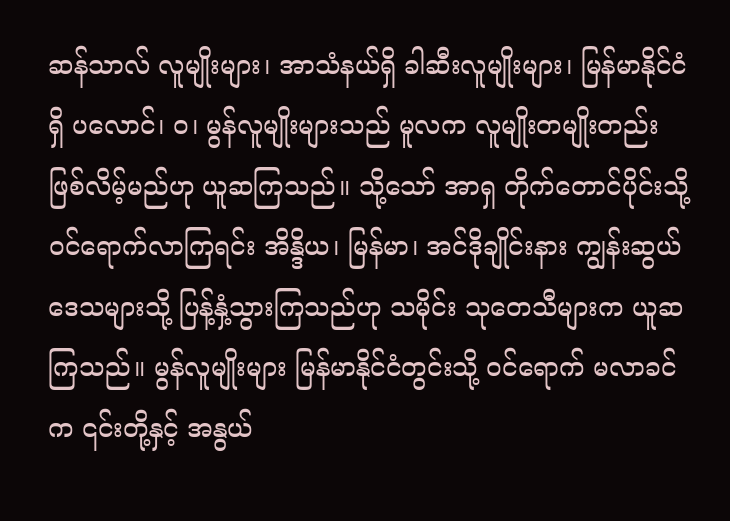ဆန်သာလ် လူမျိုးများ၊ အာသံနယ်ရှိ ခါဆီးလူမျိုးများ၊ မြန်မာနိုင်ငံရှိ ပလောင်၊ ဝ၊ မွန်လူမျိုးများသည် မူလက လူမျိုးတမျိုးတည်း ဖြစ်လိမ့်မည်ဟု ယူဆကြသည်။ သို့သော် အာရှ တိုက်တောင်ပိုင်းသို့ ဝင်ရောက်လာကြရင်း အိန္ဒိယ၊ မြန်မာ၊ အင်ဒိုချိုင်းနား ကျွန်းဆွယ် ဒေသများသို့ ပြန့်နှံ့သွားကြသည်ဟု သမိုင်း သုတေသီများက ယူဆကြသည်။ မွန်လူမျိုးများ မြန်မာနိုင်ငံတွင်းသို့ ဝင်ရောက် မလာခင်က ၎င်းတို့နှင့် အနွယ်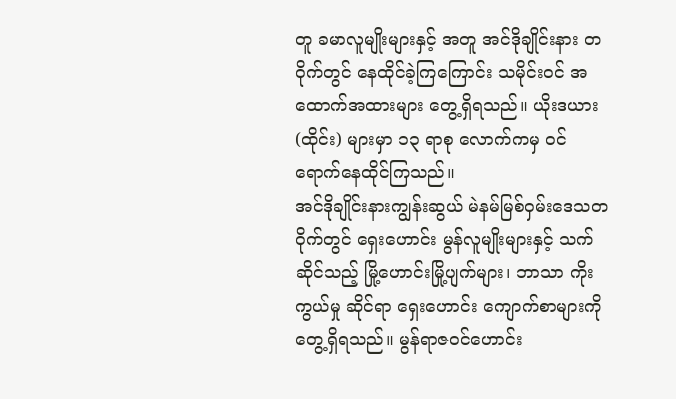တူ ခမာလူမျိုးများနှင့် အတူ အင်ဒိုချိုင်းနား တဝိုက်တွင် နေထိုင်ခဲ့ကြကြောင်း သမိုင်းဝင် အထောက်အထားများ တွေ့ရှိရသည်။ ယိုးဒယား (ထိုင်း) များမှာ ၁၃ ရာစု လောက်ကမှ ဝင်ရောက်နေထိုင်ကြသည်။
အင်ဒိုချိုင်းနားကျွန်းဆွယ် မဲနမ်မြစ်ဝှမ်းဒေသတဝိုက်တွင် ရှေးဟောင်း မွန်လူမျိုးများနှင့် သက်ဆိုင်သည့် မြို့ဟောင်းမြို့ပျက်များ၊ ဘာသာ ကိုးကွယ်မှု ဆိုင်ရာ ရှေးဟောင်း ကျောက်စာများကို တွေ့ရှိရသည်။ မွန်ရာဇဝင်ဟောင်း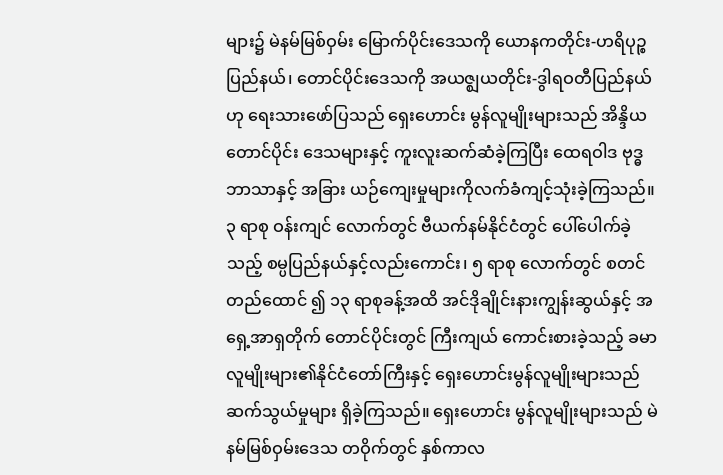များ၌ မဲနမ်မြစ်ဝှမ်း မြောက်ပိုင်းဒေသကို ယောနကတိုင်း-ဟရိပုဉ္စပြည်နယ်၊ တောင်ပိုင်းဒေသကို အယဇ္ဈယတိုင်း-ဒွါရဝတီပြည်နယ်ဟု ရေးသားဖော်ပြသည် ရှေးဟောင်း မွန်လူမျိုးများသည် အိန္ဒိယ တောင်ပိုင်း ဒေသများနှင့် ကူးလူးဆက်ဆံခဲ့ကြပြီး ထေရဝါဒ ဗုဒ္ဓဘာသာနှင့် အခြား ယဉ်ကျေးမှုများကိုလက်ခံကျင့်သုံးခဲ့ကြသည်။
၃ ရာစု ဝန်းကျင် လောက်တွင် ဗီယက်နမ်နိုင်ငံတွင် ပေါ်ပေါက်ခဲ့သည့် စမ္ပပြည်နယ်နှင့်လည်းကောင်း၊ ၅ ရာစု လောက်တွင် စတင် တည်ထောင် ၍ ၁၃ ရာစုခန့်အထိ အင်ဒိုချိုင်းနားကျွန်းဆွယ်နှင့် အရှေ့အာရှတိုက် တောင်ပိုင်းတွင် ကြီးကျယ် ကောင်းစားခဲ့သည့် ခမာ လူမျိုးများ၏နိုင်ငံတော်ကြီးနှင့် ရှေးဟောင်းမွန်လူမျိုးများသည် ဆက်သွယ်မှုများ ရှိခဲ့ကြသည်။ ရှေးဟောင်း မွန်လူမျိုးများသည် မဲနမ်မြစ်ဝှမ်းဒေသ တဝိုက်တွင် နှစ်ကာလ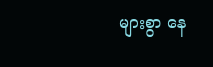များစွာ နေ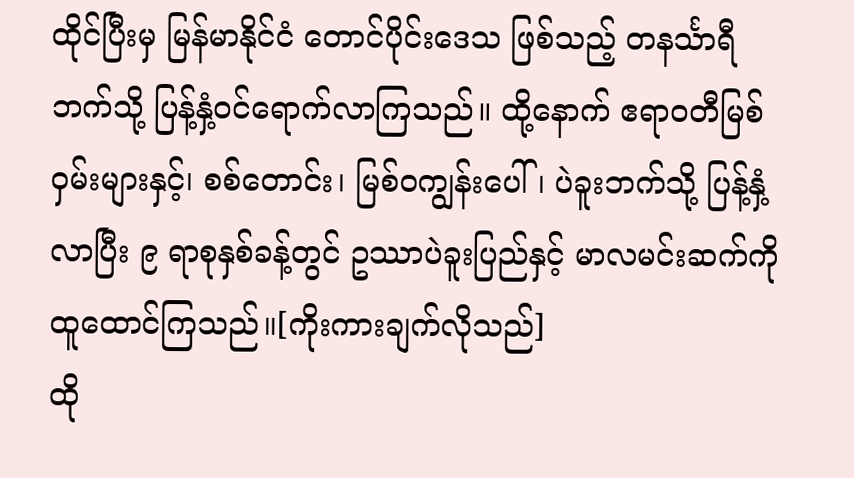ထိုင်ပြီးမှ မြန်မာနိုင်ငံ တောင်ပိုင်းဒေသ ဖြစ်သည့် တနင်္သာရီ ဘက်သို့ ပြန့်နှံ့ဝင်ရောက်လာကြသည်။ ထို့နောက် ဧရာဝတီမြစ်ဝှမ်းများနှင့်၊ စစ်တောင်း၊ မြစ်ဝကျွန်းပေါ်၊ ပဲခူးဘက်သို့ ပြန့်နှံ့လာပြီး ၉ ရာစုနှစ်ခန့်တွင် ဥဿာပဲခူးပြည်နှင့် မာလမင်းဆက်ကို ထူထောင်ကြသည်။[ကိုးကားချက်လိုသည်]
ထို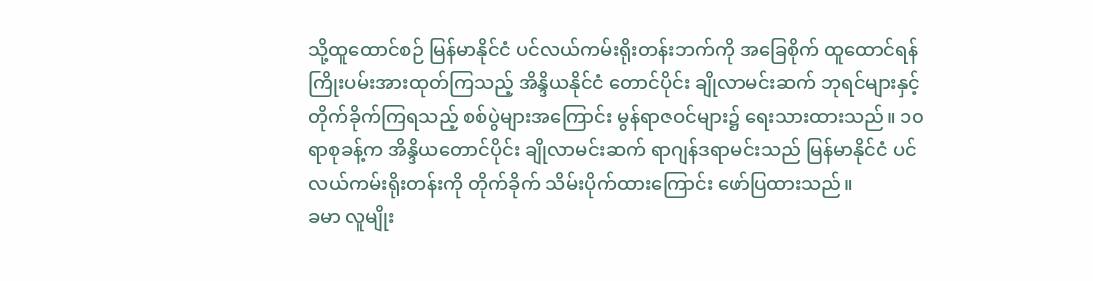သို့ထူထောင်စဉ် မြန်မာနိုင်ငံ ပင်လယ်ကမ်းရိုးတန်းဘက်ကို အခြေစိုက် ထူထောင်ရန် ကြိုးပမ်းအားထုတ်ကြသည့် အိန္ဒိယနိုင်ငံ တောင်ပိုင်း ချိုလာမင်းဆက် ဘုရင်များနှင့် တိုက်ခိုက်ကြရသည့် စစ်ပွဲများအကြောင်း မွန်ရာဇဝင်များ၌ ရေးသားထားသည်။ ၁၀ ရာစုခန့်က အိန္ဒိယတောင်ပိုင်း ချိုလာမင်းဆက် ရာဂျန်ဒရာမင်းသည် မြန်မာနိုင်ငံ ပင်လယ်ကမ်းရိုးတန်းကို တိုက်ခိုက် သိမ်းပိုက်ထားကြောင်း ဖော်ပြထားသည်။
ခမာ လူမျိုး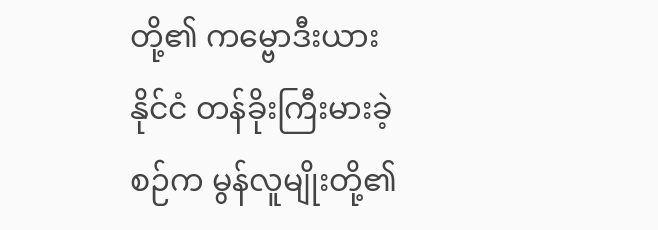တို့၏ ကမ္ဗောဒီးယားနိုင်ငံ တန်ခိုးကြီးမားခဲ့စဉ်က မွန်လူမျိုးတို့၏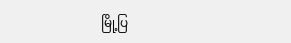မြို့ပြ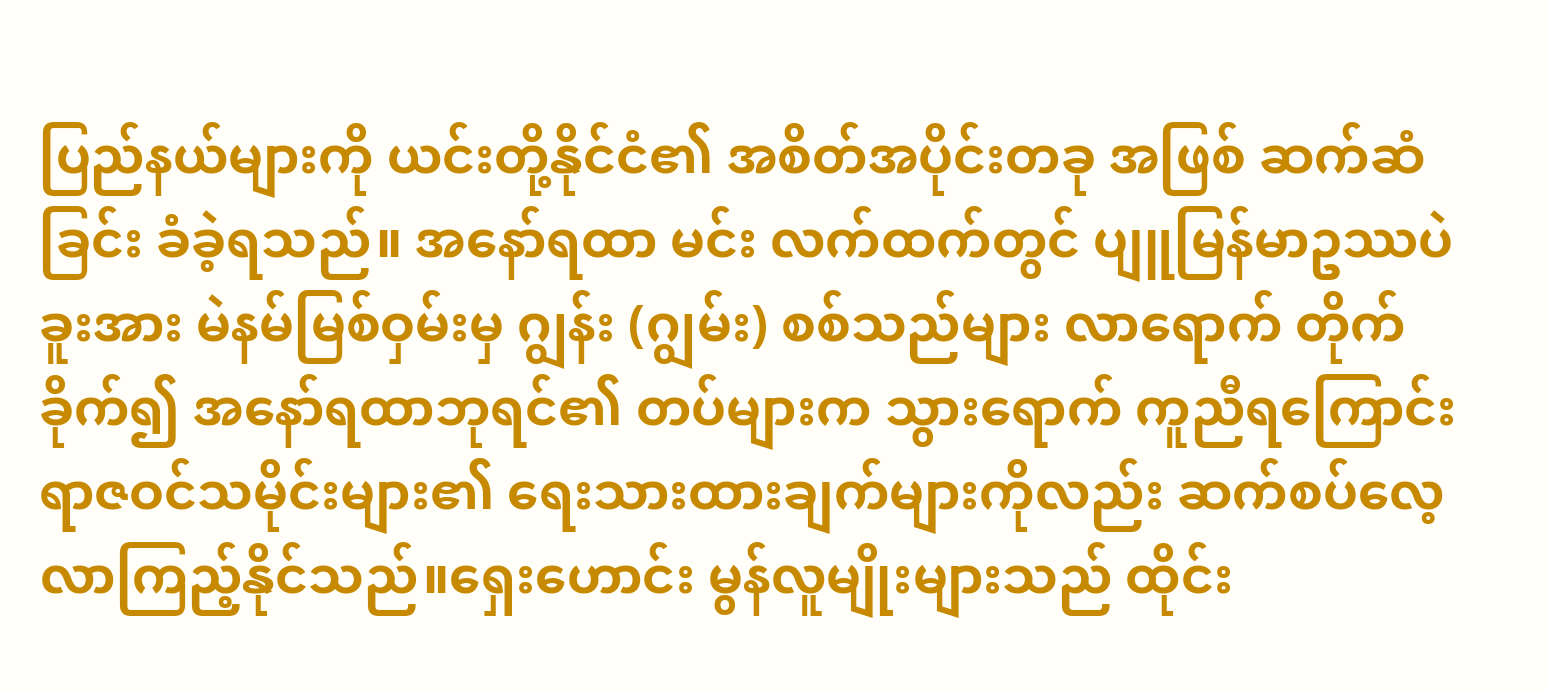ပြည်နယ်များကို ယင်းတို့နိုင်ငံ၏ အစိတ်အပိုင်းတခု အဖြစ် ဆက်ဆံခြင်း ခံခဲ့ရသည်။ အနော်ရထာ မင်း လက်ထက်တွင် ပျူမြန်မာဥဿပဲခူးအား မဲနမ်မြစ်ဝှမ်းမှ ဂျွန်း (ဂျွမ်း) စစ်သည်များ လာရောက် တိုက်ခိုက်၍ အနော်ရထာဘုရင်၏ တပ်များက သွားရောက် ကူညီရကြောင်း ရာဇဝင်သမိုင်းများ၏ ရေးသားထားချက်များကိုလည်း ဆက်စပ်လေ့လာကြည့်နိုင်သည်။ရှေးဟောင်း မွန်လူမျိုးများသည် ထိုင်း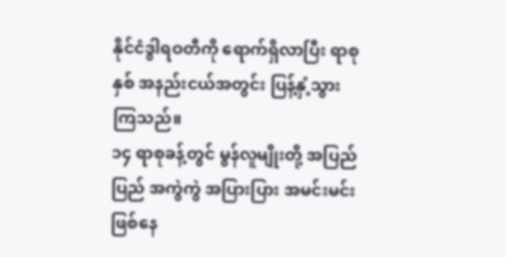နိုင်ငံဒွါရဝတီကို ရောက်ရှိလာပြီး ရာစုနှစ် အနည်းငယ်အတွင်း ပြန့်နှံ့သွားကြသည်။
၁၄ ရာစုခန့်တွင် မွန်လူမျိုးတို့ အပြည်ပြည် အကွဲကွဲ အပြားပြား အမင်းမင်း ဖြစ်နေ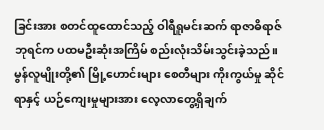ခြင်းအား စတင်ထူထောင်သည့် ဝါရီရူမင်းဆက် ရာဇာဓိရာဇ်ဘုရင်က ပထမဦးဆုံးအကြိမ် စည်းလုံးသိမ်းသွင်းခဲ့သည်။ မွန်လူမျိုးတို့၏ မြို့ဟောင်းများ စေတီများ ကိုးကွယ်မှု ဆိုင်ရာနှင့် ယဉ်ကျေးမှုများအား လေ့လာတွေ့ရှိချက်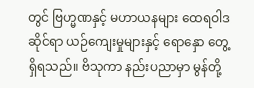တွင် ဗြဟ္မဏနှင့် မဟာယနများ ထေရဝါဒ ဆိုင်ရာ ယဉ်ကျေးမှုများနှင့် ရောနှော တွေ့ရှိရသည်။ ဗိသုကာ နည်းပညာမှာ မွန်တို့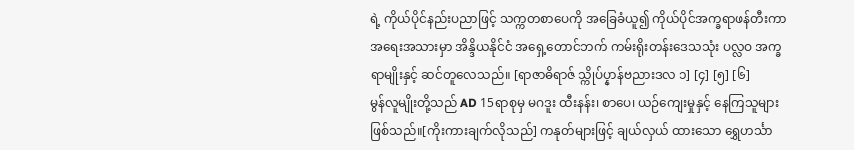ရဲ့ ကိုယ်ပိုင်နည်းပညာဖြင့် သက္ကတစာပေကို အခြေခံယူ၍ ကိုယ်ပိုင်အက္ခရာဖန်တီးကာ အရေးအသားမှာ အိန္ဒိယနိုင်ငံ အရှေ့တောင်ဘက် ကမ်းရိုးတန်းဒေသသုံး ပလ္လဝ အက္ခရာမျိုးနှင့် ဆင်တူလေသည်။ [ရာဇာဓိရာဇ် သ္ကိုပ်ပ္နာန်ဗညားဒလ ၁] [၄] [၅] [၆]
မွန်လူမျိုးတို့သည် AD 15ရာစုမှ မဂဒူး ထီးနန်း၊ စာပေ၊ ယဉ်ကျေးမှုနှင့် နေကြသူများဖြစ်သည်။[ကိုးကားချက်လိုသည်] ကနုတ်များဖြင့် ချယ်လှယ် ထားသော ရွှေဟင်္သာ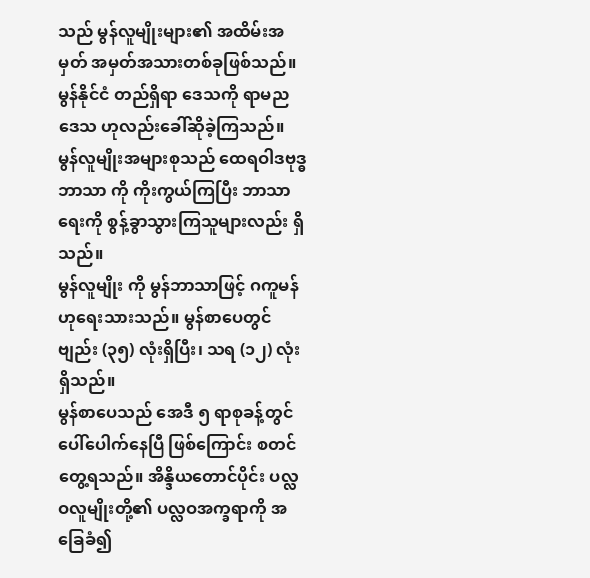သည် မွန်လူမျိုးများ၏ အထိမ်းအမှတ် အမှတ်အသားတစ်ခုဖြစ်သည်။ မွန်နိုင်ငံ တည်ရှိရာ ဒေသကို ရာမညဒေသ ဟုလည်းခေါ်ဆိုခဲ့ကြသည်။
မွန်လူမျိုးအများစုသည် ထေရဝါဒဗုဒ္ဓဘာသာ ကို ကိုးကွယ်ကြပြီး ဘာသာရေးကို စွန့်ခွာသွားကြသူများလည်း ရှိသည်။
မွန်လူမျိုး ကို မွန်ဘာသာဖြင့် ဂကူမန် ဟုရေးသားသည်။ မွန်စာပေတွင် ဗျည်း (၃၅) လုံးရှိပြီး၊ သရ (၁၂) လုံး ရှိသည်။
မွန်စာပေသည် အေဒီ ၅ ရာစုခန့်တွင် ပေါ်ပေါက်နေပြီ ဖြစ်ကြောင်း စတင်တွေ့ရသည်။ အိန္ဒိယတောင်ပိုင်း ပလ္လဝလူမျိုးတို့၏ ပလ္လဝအက္ခရာကို အခြေခံ၍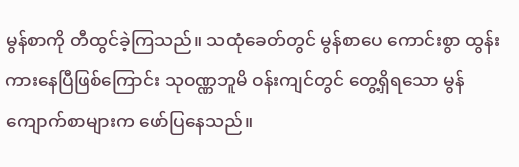မွန်စာကို တီထွင်ခဲ့ကြသည်။ သထုံခေတ်တွင် မွန်စာပေ ကောင်းစွာ ထွန်းကားနေပြီဖြစ်ကြောင်း သုဝဏ္ဏဘူမိ ဝန်းကျင်တွင် တွေ့ရှိရသော မွန်ကျောက်စာများက ဖော်ပြနေသည်။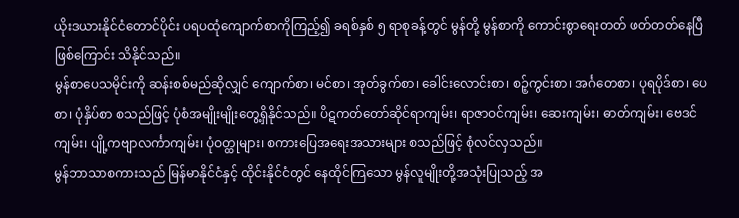ယိုးဒယားနိုင်ငံတောင်ပိုင်း ပရပထုံကျောက်စာကိုကြည့်၍ ခရစ်နှစ် ၅ ရာစုခန့်တွင် မွန်တို့ မွန်စာကို ကောင်းစွာရေးတတ် ဖတ်တတ်နေပြီဖြစ်ကြောင်း သိနိုင်သည်။
မွန်စာပေသမိုင်းကို ဆန်းစစ်မည်ဆိုလျှင် ကျောက်စာ၊ မင်စာ၊ အုတ်ခွက်စာ၊ ခေါင်းလောင်းစာ၊ စဉ့်ကွင်းစာ၊ အင်္ဂတေစာ၊ ပုရပိုဒ်စာ၊ ပေစာ၊ ပုံနှိပ်စာ စသည်ဖြင့် ပုံစံအမျိုးမျိုးတွေ့ရှိနိုင်သည်။ ပိဋကတ်တော်ဆိုင်ရာကျမ်း၊ ရာဇာဝင်ကျမ်း၊ ဆေးကျမ်း၊ ဓာတ်ကျမ်း၊ ဗေဒင်ကျမ်း၊ ပျို့ကဗျာလင်္ကာကျမ်း၊ ပုံဝတ္ထုများ၊ စကားပြေအရေးအသားများ စသည်ဖြင့် စုံလင်လှသည်။
မွန်ဘာသာစကားသည် မြန်မာနိုင်ငံနှင့် ထိုင်းနိုင်ငံတွင် နေထိုင်ကြသော မွန်လူမျိုးတို့အသုံးပြုသည့် အ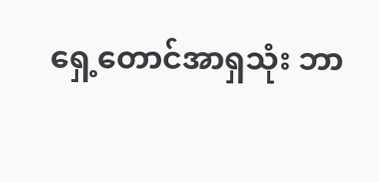ရှေ့တောင်အာရှသုံး ဘာ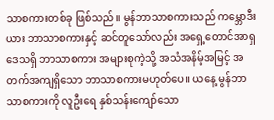သာစကားတစ်ခု ဖြစ်သည်။ မွန်ဘာသာစကားသည် ကမ္ဘောဒီးယား ဘာသာစကားနှင့် ဆင်တူသော်လည်း အရှေ့တောင်အာရှ ဒေသရှိ ဘာသာစကား အများစုကဲ့သို့ အသံအနိမ့်အမြင့် အတက်အကျရှိသော ဘာသာစကားမဟုတ်ပေ။ ယနေ့ မွန်ဘာသာစကားကို လူဦးရေ နှစ်သန်းကျော်သော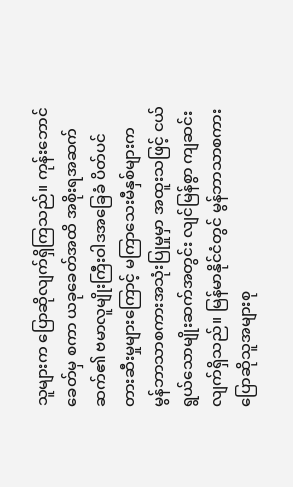သူများက ပြောဆိုလျက်ရှိကြသည်။ ကုန်းဘောင်ခေတ်မှ စကာ ယခုခေတ်အထိ အစိုးရအဆက်ဆက်၏ ဗမာလူမျိုးကြီးဝါဒအခြေခံ ပိတ်ပင်တားဆီးမှုများကြောင့် မကြာသေးမီနှစ်များက မွန်ဘာသာစကားအသုံးပြုမှုမှာ အထူးသဖြင့် ငယ်ရွယ်သောမျိုးဆက်အတွင်း လျင်မြန်စွာ ကျဆင်းလျက်ရှိသည်။ မြန်မာနိုင်ငံတွင် မွန်ဘာသာစကား ပြောဆိုသူအများစု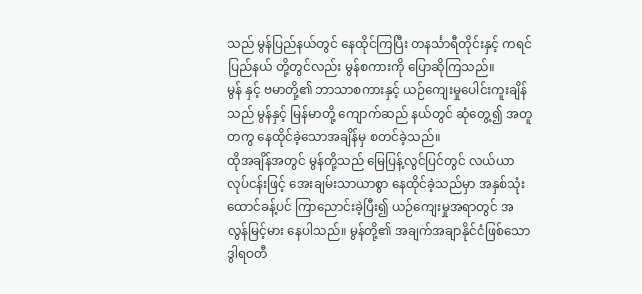သည် မွန်ပြည်နယ်တွင် နေထိုင်ကြပြီး တနင်္သာရီတိုင်းနှင့် ကရင်ပြည်နယ် တို့တွင်လည်း မွန်စကားကို ပြောဆိုကြသည်။
မွန် နှင့် ဗမာတို့၏ ဘာသာစကားနှင့် ယဉ်ကျေးမှုပေါင်းကူးချိန်သည် မွန်နှင့် မြန်မာတို့ ကျောက်ဆည် နယ်တွင် ဆုံတွေ့၍ အတူတကွ နေထိုင်ခဲ့သောအချိန်မှ စတင်ခဲ့သည်။
ထိုအချိန်အတွင် မွန်တို့သည် မြေပြန့်လွင်ပြင်တွင် လယ်ယာလုပ်ငန်းဖြင့် အေးချမ်းသာယာစွာ နေထိုင်ခဲ့သည်မှာ အနှစ်သုံးထောင်ခန့်ပင် ကြာညောင်းခဲ့ပြီး၍ ယဉ်ကျေးမှုအရာတွင် အလွန်မြင့်မား နေပါသည်။ မွန်တို့၏ အချက်အချာနိုင်ငံဖြစ်သော ဒွါရဝတီ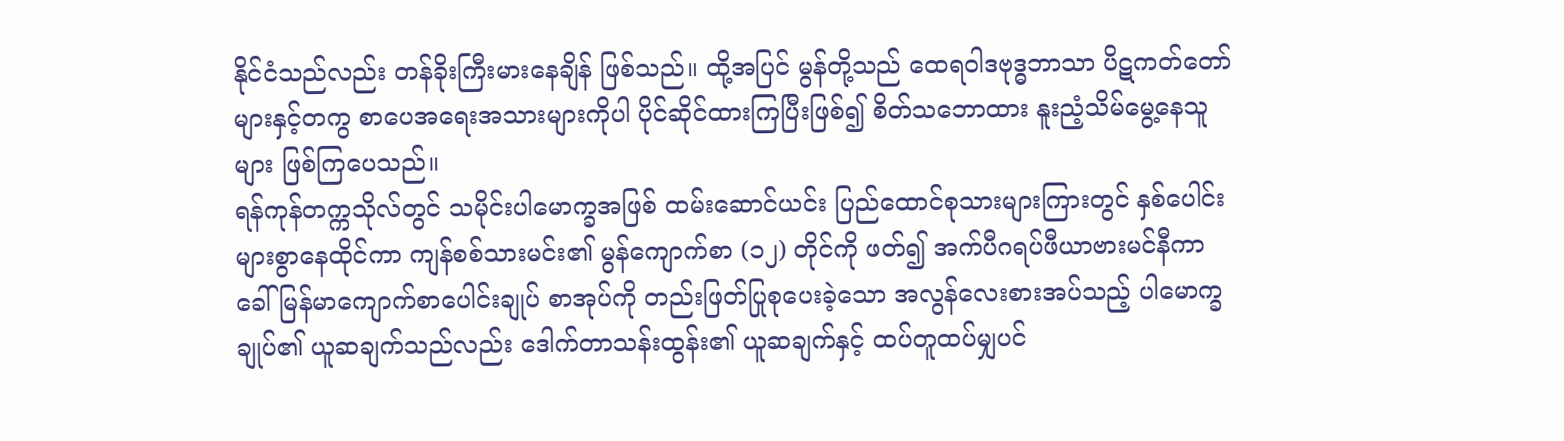နိုင်ငံသည်လည်း တန်ခိုးကြီးမားနေချိန် ဖြစ်သည်။ ထို့အပြင် မွန်တို့သည် ထေရဝါဒဗုဒ္ဓဘာသာ ပိဋကတ်တော်များနှင့်တကွ စာပေအရေးအသားများကိုပါ ပိုင်ဆိုင်ထားကြပြီးဖြစ်၍ စိတ်သဘောထား နူးညံ့သိမ်မွေ့နေသူများ ဖြစ်ကြပေသည်။
ရန်ကုန်တက္ကသိုလ်တွင် သမိုင်းပါမောက္ခအဖြစ် ထမ်းဆောင်ယင်း ပြည်ထောင်စုသားများကြားတွင် နှစ်ပေါင်းများစွာနေထိုင်ကာ ကျန်စစ်သားမင်း၏ မွန်ကျောက်စာ (၁၂) တိုင်ကို ဖတ်၍ အက်ပီဂရပ်ဖီယာဗားမင်နီကာ ခေါ် မြန်မာကျောက်စာပေါင်းချုပ် စာအုပ်ကို တည်းဖြတ်ပြုစုပေးခဲ့သော အလွန်လေးစားအပ်သည့် ပါမောက္ခချုပ်၏ ယူဆချက်သည်လည်း ဒေါက်တာသန်းထွန်း၏ ယူဆချက်နှင့် ထပ်တူထပ်မျှပင်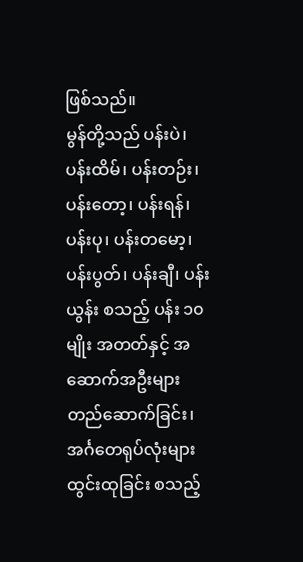ဖြစ်သည်။
မွန်တို့သည် ပန်းပဲ၊ ပန်းထိမ်၊ ပန်းတဉ်း၊ ပန်းတော့၊ ပန်းရန်၊ ပန်းပု၊ ပန်းတမော့၊ ပန်းပွတ်၊ ပန်းချီ၊ ပန်းယွန်း စသည့် ပန်း ၁၀ မျိုး အတတ်နှင့် အဆောက်အဦးများ တည်ဆောက်ခြင်း၊ အင်္ဂတေရုပ်လုံးများ ထွင်းထုခြင်း စသည့်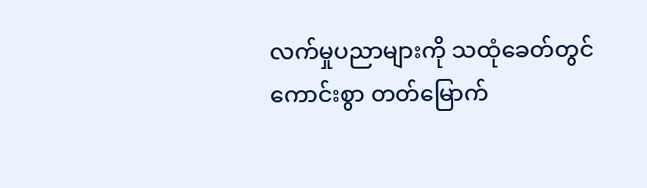လက်မှုပညာများကို သထုံခေတ်တွင် ကောင်းစွာ တတ်မြောက်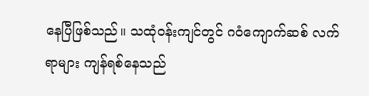နေပြီဖြစ်သည်။ သထုံဝန်းကျင်တွင် ဂဝံကျောက်ဆစ် လက်ရာများ ကျန်ရစ်နေသည်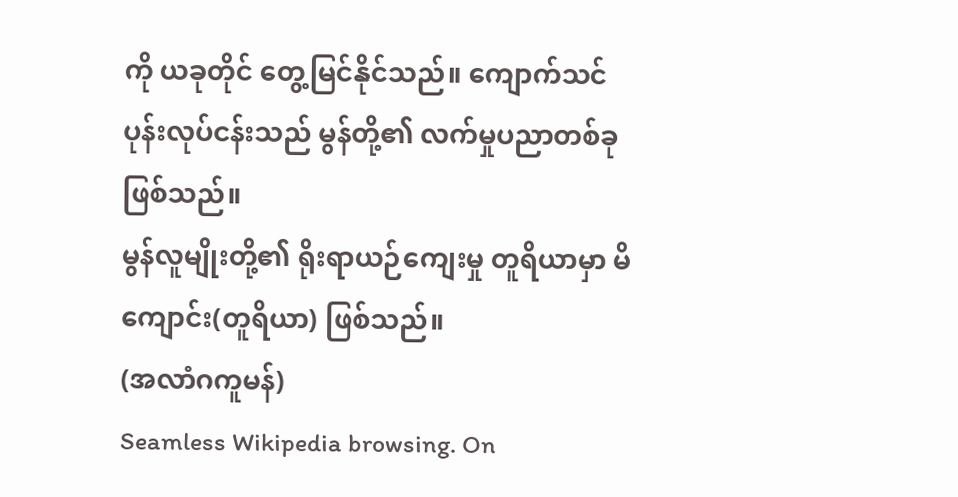ကို ယခုတိုင် တွေ့မြင်နိုင်သည်။ ကျောက်သင်ပုန်းလုပ်ငန်းသည် မွန်တို့၏ လက်မှုပညာတစ်ခု ဖြစ်သည်။
မွန်လူမျိုးတို့၏ ရိုးရာယဉ်ကျေးမှု တူရိယာမှာ မိကျောင်း(တူရိယာ) ဖြစ်သည်။
(အလာံဂကူမန်)
Seamless Wikipedia browsing. On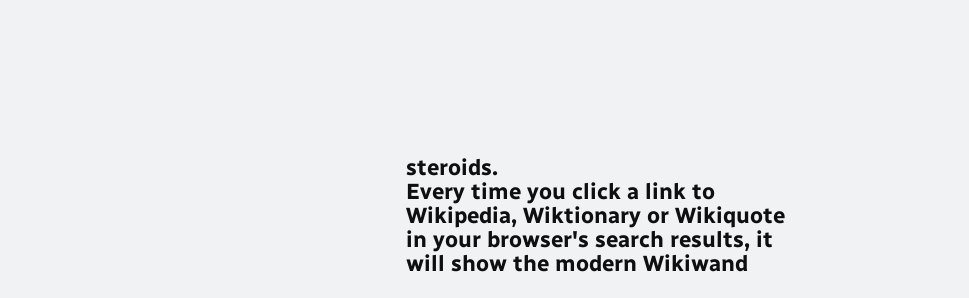steroids.
Every time you click a link to Wikipedia, Wiktionary or Wikiquote in your browser's search results, it will show the modern Wikiwand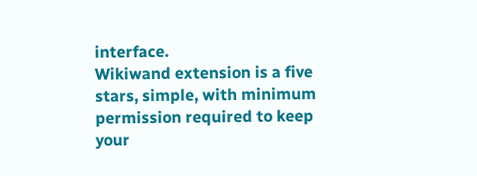interface.
Wikiwand extension is a five stars, simple, with minimum permission required to keep your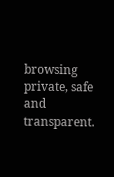browsing private, safe and transparent.